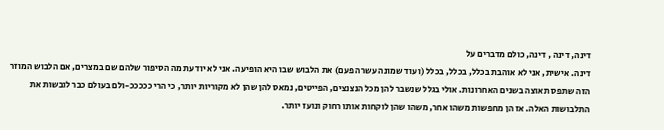דינה, דינה , דינה, כולם מדברים על
דינה. אישית, אני לא אוהבת בכלל, בכלל, בכלל (ועוד שמונה עשרה פעם) את הלבוש שבו היא הופיעה. אני לא יודעת מה הסיפור שלהם שם במצרים, אם הלבוש המוזר הזה שתפס תאוצה בשנים האחרונות. אולי בגלל שנשבר להן מכל הנצנצים, הפייטים, נמאס להן שהן לא מקוריות יותר, כי הרי כככככ-ולם בעולם כבר לובשות את התלבושות האלה. אז הן מחפשות משהו אחר, משהו שהן לוקחות אותו רחוק ונועז יותר.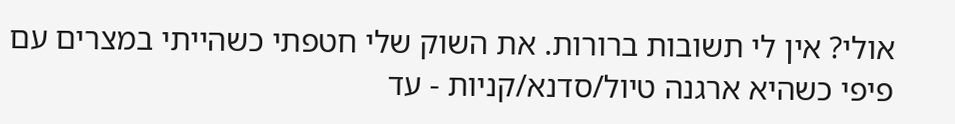אולי? אין לי תשובות ברורות. את השוק שלי חטפתי כשהייתי במצרים עם פיפי כשהיא ארגנה טיול/סדנא/קניות - עד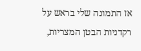אז התמונה שלי בראש על רקדניות הבטן המצריות,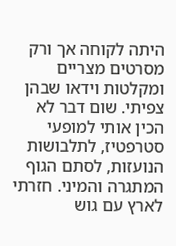היתה לקוחה אך ורק מסרטים מצריים ומקלטות וידאו שבהן צפיתי. שום דבר לא הכין אותי למופעי סטרפטיז, לתלבושות הנועזות, לסתם הגוף המתגרה והמיני. חזרתי לארץ עם גוש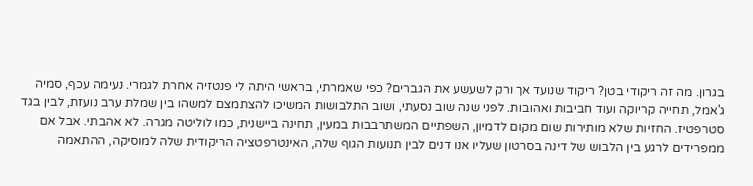בגרון. מה זה ריקודי בטן? ריקוד שנועד אך ורק לשעשע את הגברים? כפי שאמרתי, בראשי היתה לי פנטזיה אחרת לגמרי. נעימה עכף, סמיה ג'אמל, תחייה קריוקה ועוד חביבות ואהובות. לפני שנה שוב נסעתי, ושוב התלבושות המשיכו להצתמצם למשהו בין שמלת ערב נועזת, לבין בגד סטרפטיז. החזיות שלא מותירות שום מקום לדמיון, השפתיים המשתרבבות במעין, תחינה ביישנית, כמו לוליטה מגרה. לא אהבתי. אבל אם ממפרידים לרגע בין הלבוש של דינה בסרטון שעליו אנו דנים לבין תנועות הגוף שלה, האינטרפטציה הריקודית שלה למוסיקה, ההתאמה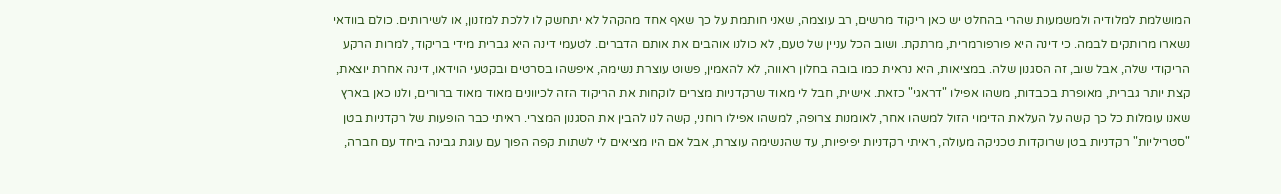המושלמת למלודיה ולמשמעות שהרי בהחלט יש כאן ריקוד מרשים, רב עוצמה, שאני חותמת על כך שאף אחד מהקהל לא יתחשק לו ללכת למזנון, או לשירותים. כולם בוודאי נשארו מרותקים לבמה. כי דינה היא פורפורמרית, מרתקת. ושוב הכל עניין של טעם, לא כולנו אוהבים את אותם הדברים. לטעמי דינה היא גברית מידי בריקוד, למרות הרקע הריקודי שלה, אבל שוב, זה הסגנון שלה. במציאות, היא נראית כמו בובה בחלון ראווה, לא להאמין, פשוט עוצרת נשימה, איפשהו בסרטים ובקטעי הוידאו, דינה אחרת יוצאת, קצת יותר גברית, מאופרת בכבדות, משהו אפילו "דראגי" כזאת. אישית, חבל לי מאוד שרקדניות מצרים לוקחות את הריקוד הזה לכיוונים מאוד מאוד ברורים, ולנו כאן בארץ שאנו עומלות כל כך קשה על העלאת הדימוי הזול למשהו אחר, לאומנות צרופה, למשהו אפילו רוחני, קשה לנו להבין את הסגנון המצרי. ראיתי כבר הופעות של רקדניות בטן "סטריליות" רקדניות בטן שרוקדות טכניקה מעולה, ראיתי רקדניות יפיפיות, עד שהנשימה עוצרת, אבל אם היו מציאים לי לשתות קפה הפוך עם עוגת גבינה ביחד עם חברה,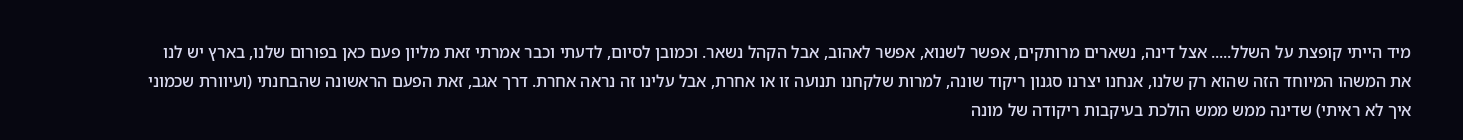מיד הייתי קופצת על השלל..... אצל דינה, נשארים מרותקים, אפשר לשנוא, אפשר לאהוב, אבל הקהל נשאר. וכמובן לסיום, לדעתי וכבר אמרתי זאת מליון פעם כאן בפורום שלנו, בארץ יש לנו את המשהו המיוחד הזה שהוא רק שלנו, אנחנו יצרנו סגנון ריקוד שונה, למרות שלקחנו תנועה זו או אחרת, אבל עלינו זה נראה אחרת. דרך אגב, זאת הפעם הראשונה שהבחנתי (ועיוורת שכמוני איך לא ראיתי) שדינה ממש ממש הולכת בעיקבות ריקודה של מונה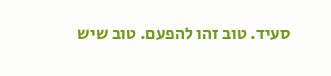סעיד. טוב זהו להפעם. טוב שיש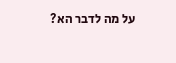על מה לדבר הא?